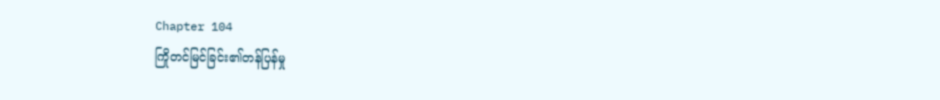Chapter 104
ကြိုတင်မြင်ခြင်း၏တန်ပြန်မှု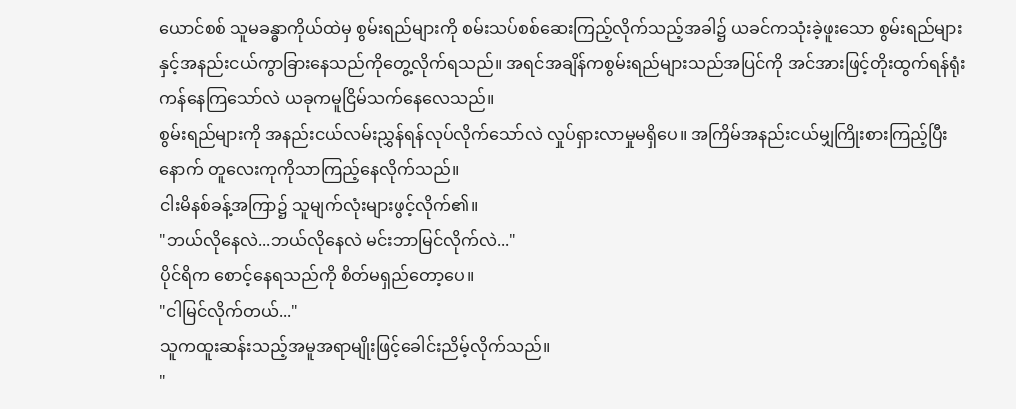ယောင်စစ် သူမခန္ဓာကိုယ်ထဲမှ စွမ်းရည်များကို စမ်းသပ်စစ်ဆေးကြည့်လိုက်သည့်အခါ၌ ယခင်ကသုံးခဲ့ဖူးသော စွမ်းရည်များနှင့်အနည်းငယ်ကွာခြားနေသည်ကိုတွေ့လိုက်ရသည်။ အရင်အချိန်ကစွမ်းရည်များသည်အပြင်ကို အင်အားဖြင့်တိုးထွက်ရန်ရုံးကန်နေကြသော်လဲ ယခုကမူငြိမ်သက်နေလေသည်။
စွမ်းရည်များကို အနည်းငယ်လမ်းညွှန်ရန်လုပ်လိုက်သော်လဲ လှုပ်ရှားလာမှုမရှိပေ။ အကြိမ်အနည်းငယ်မျှကြိုးစားကြည့်ပြီးနောက် တူလေးကုကိုသာကြည့်နေလိုက်သည်။
ငါးမိနစ်ခန့်အကြာ၌ သူမျက်လုံးများဖွင့်လိုက်၏။
"ဘယ်လိုနေလဲ...ဘယ်လိုနေလဲ မင်းဘာမြင်လိုက်လဲ..."
ပိုင်ရိက စောင့်နေရသည်ကို စိတ်မရှည်တော့ပေ။
"ငါမြင်လိုက်တယ်..."
သူကထူးဆန်းသည့်အမူအရာမျိုးဖြင့်ခေါင်းညိမ့်လိုက်သည်။
"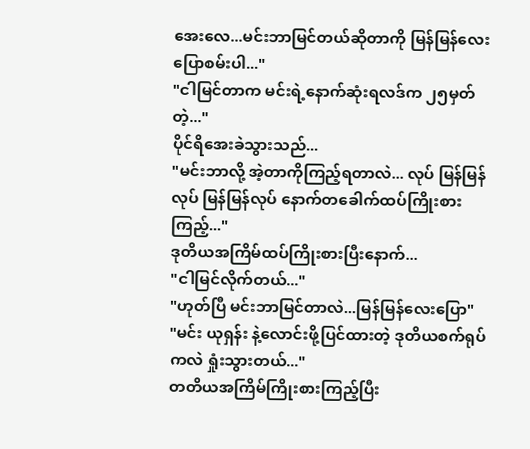အေးလေ...မင်းဘာမြင်တယ်ဆိုတာကို မြန်မြန်လေးပြောစမ်းပါ..."
"ငါမြင်တာက မင်းရဲ့နောက်ဆုံးရလဒ်က ၂၅မှတ်တဲ့..."
ပိုင်ရိအေးခဲသွားသည်...
"မင်းဘာလို့ အဲ့တာကိုကြည့်ရတာလဲ... လုပ် မြန်မြန်လုပ် မြန်မြန်လုပ် နောက်တခေါက်ထပ်ကြိုးစားကြည့်..."
ဒုတိယအကြိမ်ထပ်ကြိုးစားပြီးနောက်...
"ငါမြင်လိုက်တယ်..."
"ဟုတ်ပြီ မင်းဘာမြင်တာလဲ...မြန်မြန်လေးပြော"
"မင်း ယုရှန်း နဲ့လောင်းဖို့ပြင်ထားတဲ့ ဒုတိယစက်ရုပ်ကလဲ ရှုံးသွားတယ်..."
တတိယအကြိမ်ကြိုးစားကြည့်ပြီး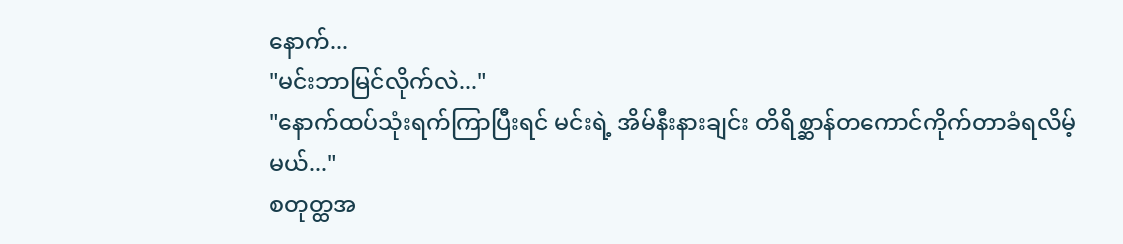နောက်...
"မင်းဘာမြင်လိုက်လဲ..."
"နောက်ထပ်သုံးရက်ကြာပြီးရင် မင်းရဲ့ အိမ်နီးနားချင်း တိရိစ္ဆာန်တကောင်ကိုက်တာခံရလိမ့်မယ်..."
စတုတ္ထအ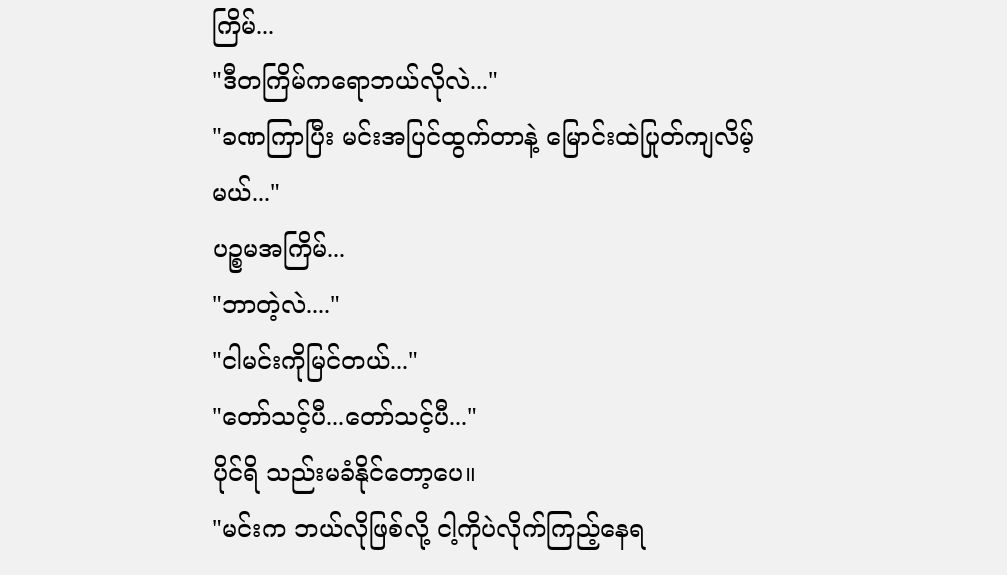ကြိမ်...
"ဒီတကြိမ်ကရောဘယ်လိုလဲ..."
"ခဏကြာပြီး မင်းအပြင်ထွက်တာနဲ့ မြောင်းထဲပြုတ်ကျလိမ့်မယ်..."
ပဉ္စမအကြိမ်...
"ဘာတဲ့လဲ...."
"ငါမင်းကိုမြင်တယ်..."
"တော်သင့်ပီ...တော်သင့်ပီ..."
ပိုင်ရိ သည်းမခံနိုင်တော့ပေ။
"မင်းက ဘယ်လိုဖြစ်လို့ ငါ့ကိုပဲလိုက်ကြည့်နေရ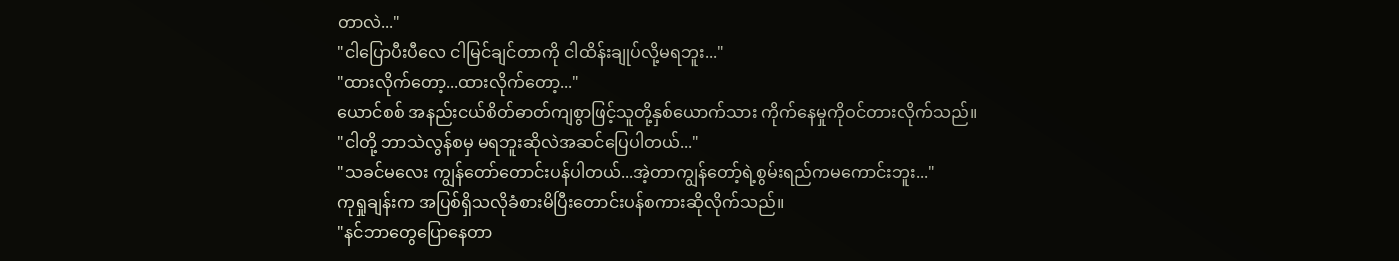တာလဲ..."
"ငါပြောပီးပီလေ ငါမြင်ချင်တာကို ငါထိန်းချုပ်လို့မရဘူး..."
"ထားလိုက်တော့...ထားလိုက်တော့..."
ယောင်စစ် အနည်းငယ်စိတ်ဓာတ်ကျစွာဖြင့်သူတို့နှစ်ယောက်သား ကိုက်နေမှုကိုဝင်တားလိုက်သည်။
"ငါတို့ ဘာသဲလွန်စမှ မရဘူးဆိုလဲအဆင်ပြေပါတယ်..."
"သခင်မလေး ကျွန်တော်တောင်းပန်ပါတယ်...အဲ့တာကျွန်တော့်ရဲ့စွမ်းရည်ကမကောင်းဘူး..."
ကုရှုချန်းက အပြစ်ရှိသလိုခံစားမိပြီးတောင်းပန်စကားဆိုလိုက်သည်။
"နင်ဘာတွေပြောနေတာ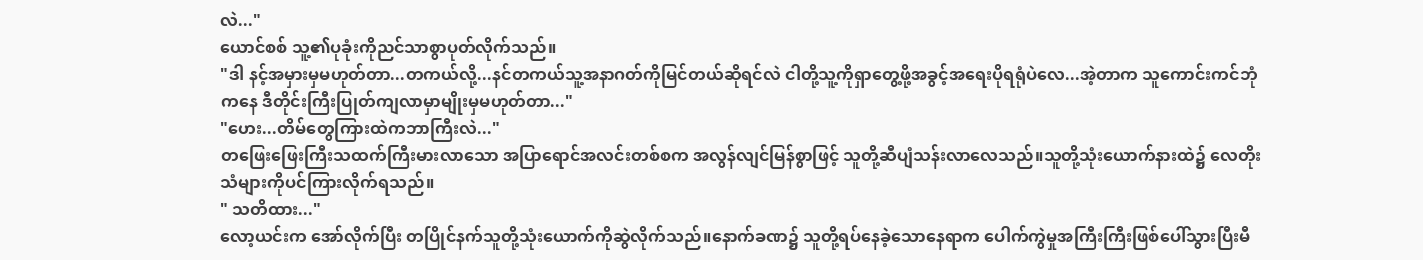လဲ..."
ယောင်စစ် သူ့၏ပုခုံးကိုညင်သာစွာပုတ်လိုက်သည်။
"ဒါ နင့်အမှားမှမဟုတ်တာ...တကယ်လို့...နင်တကယ်သူ့အနာဂတ်ကိုမြင်တယ်ဆိုရင်လဲ ငါတို့သူ့ကိုရှာတွေ့ဖို့အခွင့်အရေးပိုရရုံပဲလေ...အဲ့တာက သူကောင်းကင်ဘုံကနေ ဒီတိုင်းကြီးပြုတ်ကျလာမှာမျိုးမှမဟုတ်တာ..."
"ဟေး...တိမ်တွေကြားထဲကဘာကြီးလဲ..."
တဖြေးဖြေးကြီးသထက်ကြီးမားလာသော အပြာရောင်အလင်းတစ်စက အလွန်လျင်မြန်စွာဖြင့် သူတို့ဆီပျံသန်းလာလေသည်။သူတို့သုံးယောက်နားထဲ၌ လေတိုးသံများကိုပင်ကြားလိုက်ရသည်။
" သတိထား..."
လော့ယင်းက အော်လိုက်ပြီး တပြိုင်နက်သူတို့သုံးယောက်ကိုဆွဲလိုက်သည်။နောက်ခဏ၌ သူတို့ရပ်နေခဲ့သောနေရာက ပေါက်ကွဲမှုအကြီးကြီးဖြစ်ပေါ်သွားပြီးမီ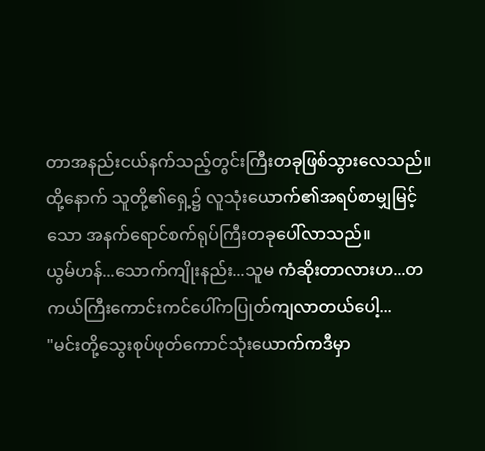တာအနည်းငယ်နက်သည့်တွင်းကြီးတခုဖြစ်သွားလေသည်။
ထို့နောက် သူတို့၏ရှေ့၌ လူသုံးယောက်၏အရပ်စာမျှမြင့်သော အနက်ရောင်စက်ရုပ်ကြီးတခုပေါ်လာသည်။
ယွမ်ဟန်...သောက်ကျိုးနည်း...သူမ ကံဆိုးတာလားဟ...တကယ်ကြီးကောင်းကင်ပေါ်ကပြုတ်ကျလာတယ်ပေါ့...
"မင်းတို့သွေးစုပ်ဖုတ်ကောင်သုံးယောက်ကဒီမှာ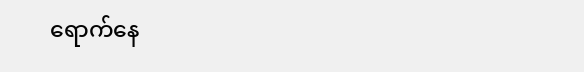ရောက်နေ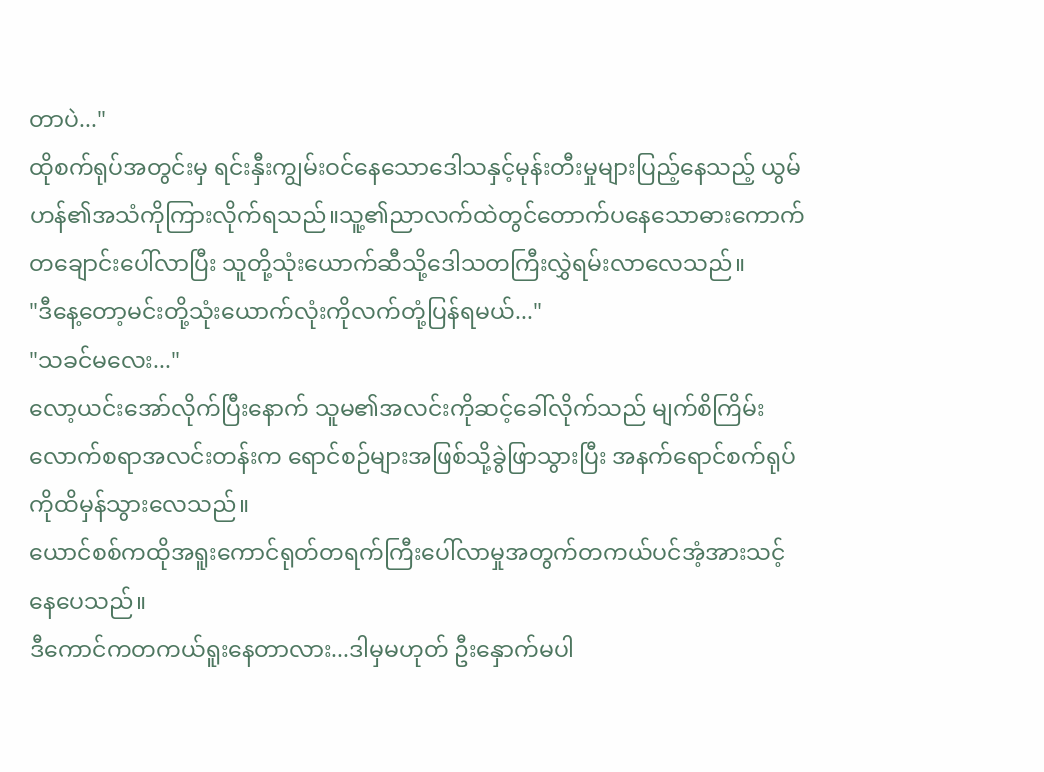တာပဲ..."
ထိုစက်ရုပ်အတွင်းမှ ရင်းနှီးကျွမ်းဝင်နေသောဒေါသနှင့်မုန်းတီးမှုများပြည့်နေသည့် ယွမ်ဟန်၏အသံကိုကြားလိုက်ရသည်။သူ့၏ညာလက်ထဲတွင်တောက်ပနေသောဓားကောက်တချောင်းပေါ်လာပြီး သူတို့သုံးယောက်ဆီသို့ဒေါသတကြီးလွှဲရမ်းလာလေသည်။
"ဒီနေ့တော့မင်းတို့သုံးယောက်လုံးကိုလက်တုံ့ပြန်ရမယ်..."
"သခင်မလေး..."
လော့ယင်းအော်လိုက်ပြီးနောက် သူမ၏အလင်းကိုဆင့်ခေါ်လိုက်သည် မျက်စိကြိမ်းလောက်စရာအလင်းတန်းက ရောင်စဉ်များအဖြစ်သို့ခွဲဖြာသွားပြီး အနက်ရောင်စက်ရုပ်ကိုထိမှန်သွားလေသည်။
ယောင်စစ်ကထိုအရူးကောင်ရုတ်တရက်ကြီးပေါ်လာမှုအတွက်တကယ်ပင်အံ့အားသင့်နေပေသည်။
ဒီကောင်ကတကယ်ရူးနေတာလား...ဒါမှမဟုတ် ဦးနှောက်မပါ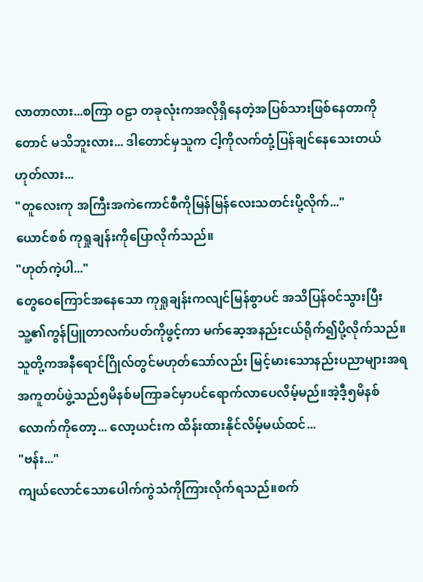လာတာလား...စကြာ ဝဠာ တခုလုံးကအလိုရှိနေတဲ့အပြစ်သားဖြစ်နေတာကိုတောင် မသိဘူးလား... ဒါတောင်မှသူက ငါ့ကိုလက်တုံ့ပြန်ချင်နေသေးတယ်ဟုတ်လား...
"တူလေးကု အကြီးအကဲကောင်စီကိုမြန်မြန်လေးသတင်းပို့လိုက်..."
ယောင်စစ် ကုရှုချန်းကိုပြောလိုက်သည်။
"ဟုတ်ကဲ့ပါ..."
တွေဝေကြောင်အနေသော ကုရှုချန်းကလျင်မြန်စွာပင် အသိပြန်ဝင်သွားပြီးသူ့၏ကွန်ပြူတာလက်ပတ်ကိုဖွင့်ကာ မက်ဆေ့အနည်းငယ်ရိုက်၍ပို့လိုက်သည်။
သူတို့ကအနီရောင်ဂြိုလ်တွင်မဟုတ်သော်လည်း မြင့်မားသောနည်းပညာများအရအကူတပ်ဖွဲ့သည်၅မိနစ်မကြာခင်မှာပင်ရောက်လာပေလိမ့်မည်။အဲ့ဒီ့၅မိနစ်လောက်ကိုတော့... လော့ယင်းက ထိန်းထားနိုင်လိမ့်မယ်ထင်...
"ဗန်း..."
ကျယ်လောင်သောပေါက်ကွဲသံကိုကြားလိုက်ရသည်။စက်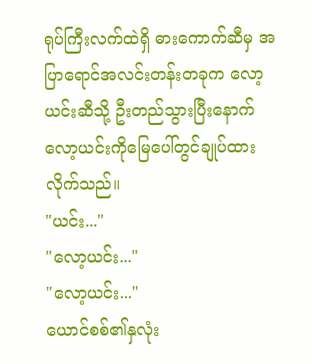ရုပ်ကြီးလက်ထဲရှိ ဓားကောက်ဆီမှ အပြာရောင်အလင်းတန်းတခုက လော့ယင်းဆီသို့ ဦးတည်သွားပြီးနောက် လော့ယင်းကိုမြေပေါ်တွင်ချုပ်ထားလိုက်သည်။
"ယင်း..."
"လော့ယင်း..."
"လော့ယင်း..."
ယောင်စစ်၏နှလုံး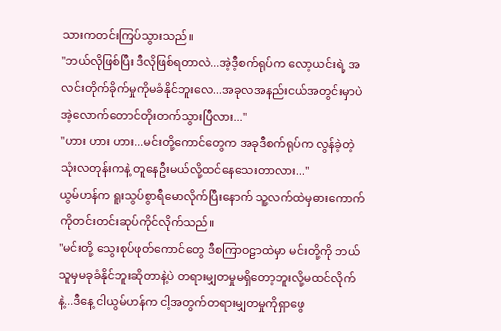သားကတင်းကြပ်သွားသည်။
"ဘယ်လိုဖြစ်ပြီး ဒီလိုဖြစ်ရတာလဲ...အဲ့ဒီ့စက်ရုပ်က လော့ယင်းရဲ့ အလင်းတိုက်ခိုက်မှုကိုမခံနိုင်ဘူးလေ...အခုလအနည်းငယ်အတွင်းမှာပဲအဲ့လောက်တောင်တိုးတက်သွားပြီလား..."
"ဟား ဟား ဟား...မင်းတို့ကောင်တွေက အခုဒီစက်ရုပ်က လွန်ခဲ့တဲ့သုံးလတုန်းကနဲ့ တူနေဦးမယ်လို့ထင်နေသေးတာလား..."
ယွမ်ဟန်က ရူးသွပ်စွာရီမောလိုက်ပြီးနောက် သူ့လက်ထဲမှဓားကောက်ကိုတင်းတင်းဆုပ်ကိုင်လိုက်သည်။
"မင်းတို့ သွေးစုပ်ဖုတ်ကောင်တွေ ဒီစကြာဝဠာထဲမှာ မင်းတို့ကို ဘယ်သူမှမခုခံနိုင်ဘူးဆိုတာနဲ့ပဲ တရားမျှတမှုမရှိတော့ဘူးလို့မထင်လိုက်နဲ့...ဒီနေ့ ငါယွမ်ဟန်က ငါ့အတွက်တရားမျှတမှုကိုရှာဖွေ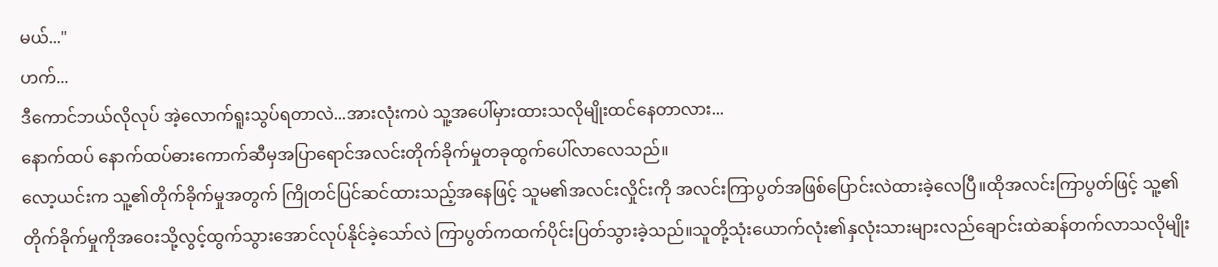မယ်..."
ဟက်...
ဒီကောင်ဘယ်လိုလုပ် အဲ့လောက်ရူးသွပ်ရတာလဲ...အားလုံးကပဲ သူ့အပေါ်မှားထားသလိုမျိုးထင်နေတာလား...
နောက်ထပ် နောက်ထပ်ဓားကောက်ဆီမှအပြာရောင်အလင်းတိုက်ခိုက်မှုတခုထွက်ပေါ်လာလေသည်။
လော့ယင်းက သူ့၏တိုက်ခိုက်မှုအတွက် ကြိုတင်ပြင်ဆင်ထားသည့်အနေဖြင့် သူမ၏အလင်းလှိုင်းကို အလင်းကြာပွတ်အဖြစ်ပြောင်းလဲထားခဲ့လေပြီ။ထိုအလင်းကြာပွတ်ဖြင့် သူ့၏တိုက်ခိုက်မှုကိုအဝေးသို့လွင့်ထွက်သွားအောင်လုပ်နိုင်ခဲ့သော်လဲ ကြာပွတ်ကထက်ပိုင်းပြတ်သွားခဲ့သည်။သူတို့သုံးယောက်လုံး၏နှလုံးသားများလည်ချောင်းထဲဆန်တက်လာသလိုမျိုး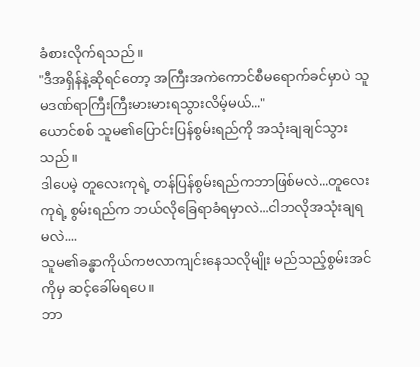ခံစားလိုက်ရသည်။
"ဒီအရှိန်နဲ့ဆိုရင်တော့ အကြီးအကဲကောင်စီမရောက်ခင်မှာပဲ သူမဒဏ်ရာကြီးကြီးမားမားရသွားလိမ့်မယ်..."
ယောင်စစ် သူမ၏ပြောင်းပြန်စွမ်းရည်ကို အသုံးချချင်သွားသည်။
ဒါပေမဲ့ တူလေးကုရဲ့ တန်ပြန်စွမ်းရည်ကဘာဖြစ်မလဲ...တူလေးကုရဲ့ စွမ်းရည်က ဘယ်လိုခြေရာခံရမှာလဲ...ငါဘလိုအသုံးချရမလဲ....
သူမ၏ခန္ဓာကိုယ်ကဗလာကျင်းနေသလိုမျိုး မည်သည့်စွမ်းအင်ကိုမှ ဆင့်ခေါ်မရပေ။
ဘာ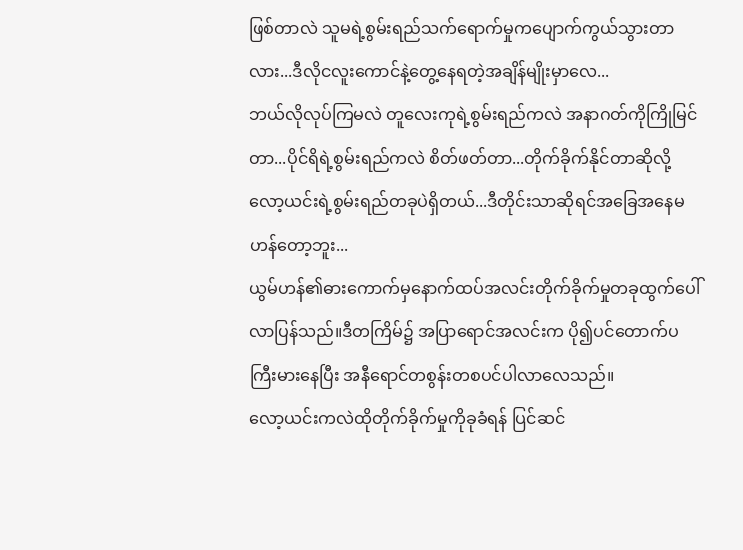ဖြစ်တာလဲ သူမရဲ့စွမ်းရည်သက်ရောက်မှုကပျောက်ကွယ်သွားတာလား...ဒီလိုငလူးကောင်နဲ့တွေ့နေရတဲ့အချိန်မျိုးမှာလေ...
ဘယ်လိုလုပ်ကြမလဲ တူလေးကုရဲ့စွမ်းရည်ကလဲ အနာဂတ်ကိုကြိုမြင်တာ...ပိုင်ရိရဲ့စွမ်းရည်ကလဲ စိတ်ဖတ်တာ...တိုက်ခိုက်နိုင်တာဆိုလို့ လော့ယင်းရဲ့စွမ်းရည်တခုပဲရှိတယ်...ဒီတိုင်းသာဆိုရင်အခြေအနေမဟန်တော့ဘူး...
ယွမ်ဟန်၏ဓားကောက်မှနောက်ထပ်အလင်းတိုက်ခိုက်မှုတခုထွက်ပေါ်လာပြန်သည်။ဒီတကြိမ်၌ အပြာရောင်အလင်းက ပို၍ပင်တောက်ပကြီးမားနေပြီး အနီရောင်တစွန်းတစပင်ပါလာလေသည်။
လော့ယင်းကလဲထိုတိုက်ခိုက်မှုကိုခုခံရန် ပြင်ဆင်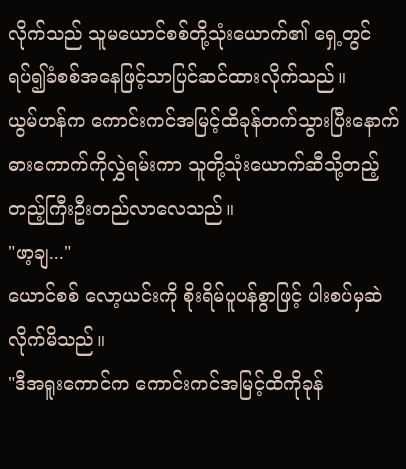လိုက်သည် သူမယောင်စစ်တို့သုံးယောက်၏ ရှေ့တွင်ရပ်၍ခံစစ်အနေဖြင့်သာပြင်ဆင်ထားလိုက်သည်။
ယွမ်ဟန်က ကောင်းကင်အမြင့်ထိခုန်တက်သွားပြီးနောက် ဓားကောက်ကိုလွှဲရမ်းကာ သူတို့သုံးယောက်ဆီသို့တည့်တည့်ကြီးဦးတည်လာလေသည်။
"ဖာ့ချ..."
ယောင်စစ် လော့ယင်းကို စိုးရိမ်ပူပန်စွာဖြင့် ပါးစပ်မှဆဲလိုက်မိသည်။
"ဒီအရူးကောင်က ကောင်းကင်အမြင့်ထိကိုခုန်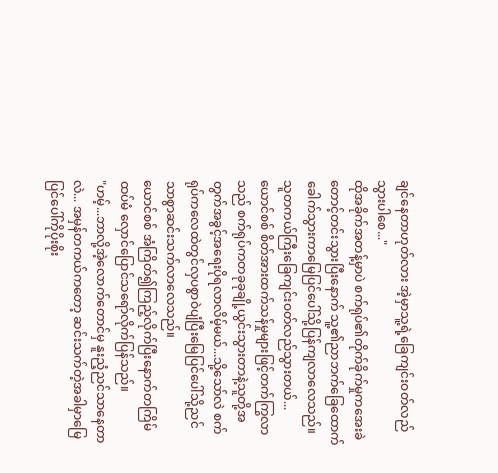ချင်နေတာဟုတ်လား အဲ့မှာသူ့ရဲ့ခြေကျင်းဝတ်လည်သွားပါစေ..."
ထိုအခိုက်အတန့်မှာပဲ စက်ရုပ်၏တိုက်ခိုက်မှုကအေးခဲတောင့်တင်းသွားပြီးနောက် သူ့၏ညာဘက်ခြေထောက်ခေါက်သွားကာမြေပြင်ပေါ်သို့ပြန်ကျလာလေသည်။
သူတကယ်ကြီးခြေကျင်းဝတ်လည်သွားတယ်...
ယောင်စစ် စိတ်အားထက်သန်မှုများဖြင့်တက်ကြွလာသည် စက်ရုပ်ကတခုခုချို့ယွင်းသွားတာနဲ့သူတို့အတွက်အခွင့်အရေးပိုရလာလိမ့်မယ်...သို့သော်လဲ စက်ရုပ်ကလေထဲတွင်လှပစွာဝဲပျံပြီးမြေပြင်ပေါ်သို့ညင်သာစွာဆင်းသက်လာလေသည်။
ယောင်စစ် အံကြိတ်၍ကြည့်လိုက်ပြီးနောက်တကြိမ်ထပ်မံ လှောင်ပြောင်သရော်လိုက်ပြန်သည်။
"ဟမ့်...ဘာလို့အဲ့လောက်တောင်မှ နူးညံ့ညင်သာနေတာလဲ... အမှန်တကယ်ကတော့ ဆင်းသက်တဲ့အခါမှာမြေပြင်ပေါ်ကိုပိုးစိုး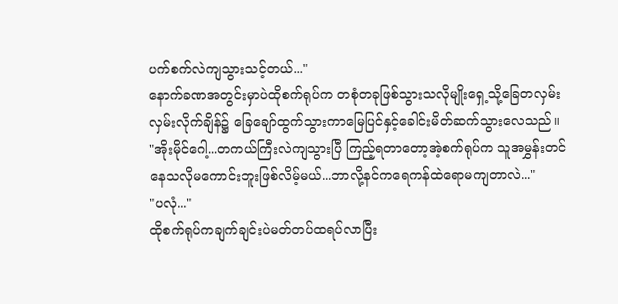ပက်စက်လဲကျသွားသင့်တယ်..."
နောက်ခဏအတွင်းမှာပဲထိုစက်ရုပ်က တစုံတခုဖြစ်သွားသလိုမျိုးရှေ့သို့ခြေတလှမ်းလှမ်းလိုက်ချိန်၌ ခြေချော်ထွက်သွားကာမြေပြင်နှင့်ခေါင်းမိတ်ဆက်သွားလေသည်။
"အိုးမိုင်ဂေါ့...တကယ်ကြီးလဲကျသွားပြီ ကြည့်ရတာတော့အဲ့စက်ရုပ်က သူအမွှန်းတင်နေသလိုမကောင်းဘူးဖြစ်လိမ့်မယ်...ဘာလို့နင်ကရေကန်ထဲရောမကျတာလဲ..."
"ပလုံ..."
ထိုစက်ရုပ်ကချက်ချင်းပဲမတ်တပ်ထရပ်လာပြီး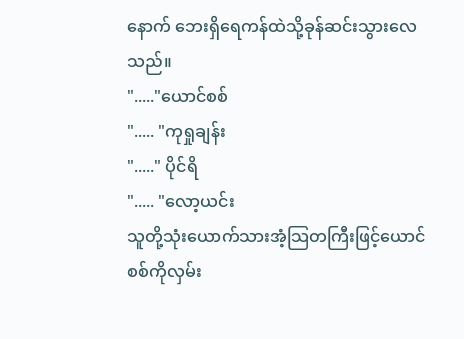နောက် ဘေးရှိရေကန်ထဲသို့ခုန်ဆင်းသွားလေသည်။
"....."ယောင်စစ်
"..... "ကုရှုချန်း
"....." ပိုင်ရိ
"..... "လော့ယင်း
သူတို့သုံးယောက်သားအံ့သြတကြီးဖြင့်ယောင်စစ်ကိုလှမ်း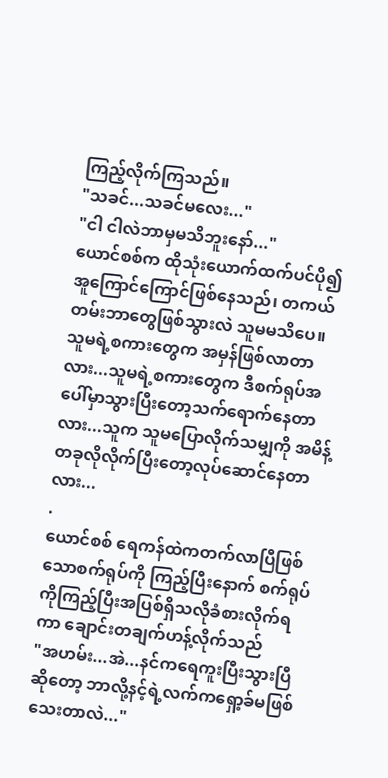ကြည့်လိုက်ကြသည်။
"သခင်...သခင်မလေး..."
"ငါ ငါလဲဘာမှမသိဘူးနော်..."
ယောင်စစ်က ထိုသုံးယောက်ထက်ပင်ပို၍အူကြောင်ကြောင်ဖြစ်နေသည်၊ တကယ်တမ်းဘာတွေဖြစ်သွားလဲ သူမမသိပေ။
သူမရဲ့စကားတွေက အမှန်ဖြစ်လာတာလား...သူမရဲ့စကားတွေက ဒီစက်ရုပ်အပေါ်မှာသွားပြီးတော့သက်ရောက်နေတာလား...သူက သူမပြောလိုက်သမျှကို အမိန့်တခုလိုလိုက်ပြီးတော့လုပ်ဆောင်နေတာလား...
.
ယောင်စစ် ရေကန်ထဲကတက်လာပြီဖြစ်သောစက်ရုပ်ကို ကြည့်ပြီးနောက် စက်ရုပ်ကိုကြည့်ပြီးအပြစ်ရှိသလိုခံစားလိုက်ရကာ ချောင်းတချက်ဟန့်လိုက်သည်
"အဟမ်း...အဲ...နင်ကရေကူးပြီးသွားပြီဆိုတော့ ဘာလို့နင့်ရဲ့လက်ကရှော့ခ်မဖြစ်သေးတာလဲ..."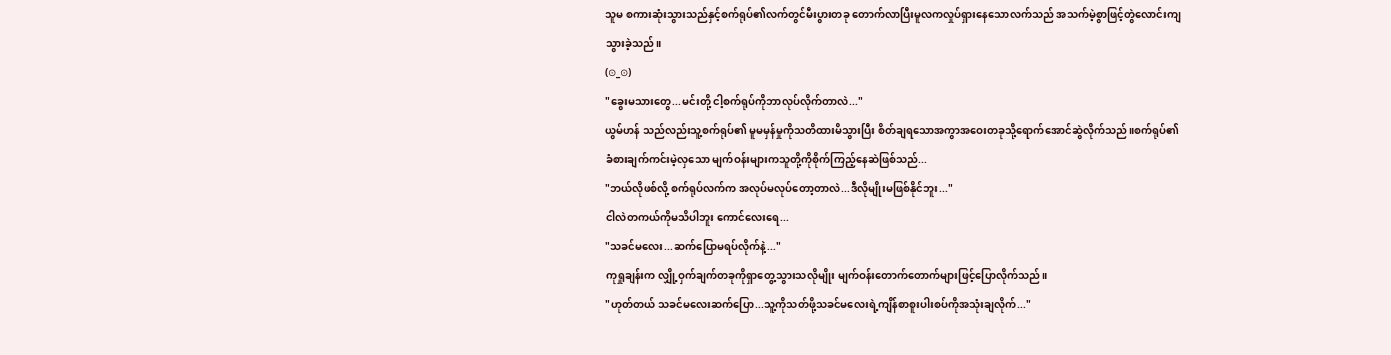သူမ စကားဆုံးသွားသည်နှင့်စက်ရုပ်၏လက်တွင်မီးပွားတခု တောက်လာပြီးမူလကလှုပ်ရှားနေသောလက်သည် အသက်မဲ့စွာဖြင့်တွဲလောင်းကျသွားခဲ့သည်။
(⊙_⊙)
"ခွေးမသားတွေ...မင်းတို့ ငါ့စက်ရုပ်ကိုဘာလုပ်လိုက်တာလဲ..."
ယွမ်ဟန် သည်လည်းသူ့စက်ရုပ်၏ မူမမှန်မှုကိုသတိထားမိသွားပြီး စိတ်ချရသောအကွာအဝေးတခုသို့ရောက်အောင်ဆွဲလိုက်သည်။စက်ရုပ်၏ခံစားချက်ကင်းမဲ့လှသော မျက်ဝန်းများကသူတို့ကိုစိုက်ကြည့်နေဆဲဖြစ်သည်...
"ဘယ်လိုဖစ်လို့ စက်ရုပ်လက်က အလုပ်မလုပ်တော့တာလဲ...ဒီလိုမျိုးမဖြစ်နိုင်ဘူး..."
ငါလဲတကယ်ကိုမသိပါဘူး ကောင်လေးရေ...
"သခင်မလေး...ဆက်ပြောမရပ်လိုက်နဲ့..."
ကုရှုချန်းက လျှို့ဝှက်ချက်တခုကိုရှာတွေ့သွားသလိုမျိုး မျက်ဝန်းတောက်တောက်များဖြင့်ပြောလိုက်သည်။
"ဟုတ်တယ် သခင်မလေးဆက်ပြော...သူ့ကိုသတ်ဖို့သခင်မလေးရဲ့ကျိန်စာစူးပါးစပ်ကိုအသုံးချလိုက်..."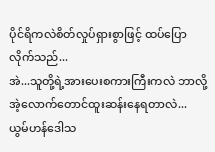ပိုင်ရိကလဲစိတ်လှုပ်ရှားစွာဖြင့် ထပ်ပြောလိုက်သည်...
အဲ...သူတို့ရဲ့အားပေးစကားကြီးကလဲ ဘာလို့အဲ့လောက်တောင်ထူးဆန်းနေရတာလဲ...
ယွမ်ဟန်ဒေါသ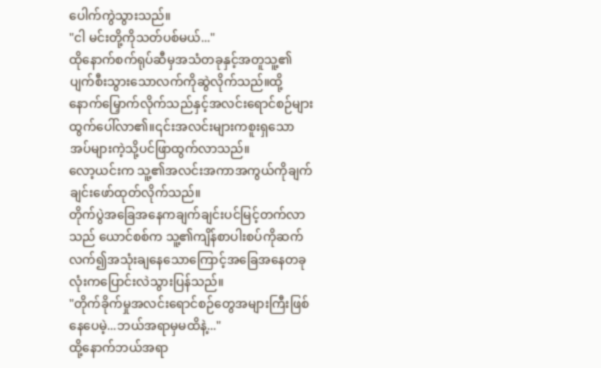ပေါက်ကွဲသွားသည်။
"ငါ မင်းတို့ကိုသတ်ပစ်မယ်..."
ထိုနောက်စက်ရုပ်ဆီမှအသံတခုနှင့်အတူသူ့၏ပျက်စီးသွားသောလက်ကိုဆွဲလိုက်သည်။ထို့နောက်မြှောက်လိုက်သည်နှင့်အလင်းရောင်စဉ်များထွက်ပေါ်လာ၏။၎င်းအလင်းများကစူးရှသောအပ်များကဲ့သို့ပင်ဖြာထွက်လာသည်။
လော့ယင်းက သူ့၏အလင်းအကာအကွယ်ကိုချက်ချင်းဖော်ထုတ်လိုက်သည်။
တိုက်ပွဲအခြေအနေကချက်ချင်းပင်မြင့်တက်လာသည် ယောင်စစ်က သူ့၏ကျိန်စာပါးစပ်ကိုဆက်လက်၍အသုံးချနေသောကြောင့်အခြေအနေတခုလုံးကပြောင်းလဲသွားပြန်သည်။
"တိုက်ခိုက်မှုအလင်းရောင်စဉ်တွေအများကြီးဖြစ်နေပေမဲ့...ဘယ်အရာမှမထိနဲ့..."
ထို့နောက်ဘယ်အရာ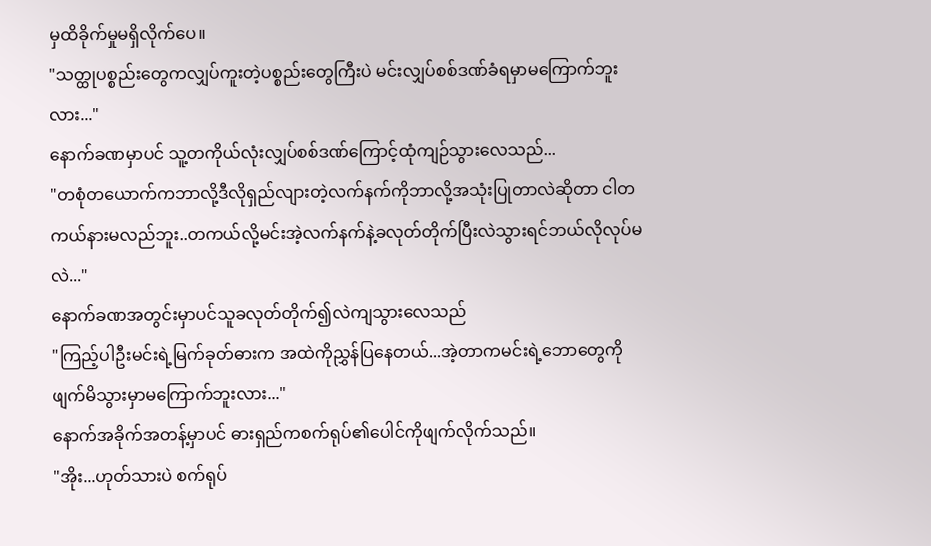မှထိခိုက်မှုမရှိလိုက်ပေ။
"သတ္ထုပစ္စည်းတွေကလျှပ်ကူးတဲ့ပစ္စည်းတွေကြီးပဲ မင်းလျှပ်စစ်ဒဏ်ခံရမှာမကြောက်ဘူးလား..."
နောက်ခဏမှာပင် သူ့တကိုယ်လုံးလျှပ်စစ်ဒဏ်ကြောင့်ထုံကျဉ်သွားလေသည်...
"တစုံတယောက်ကဘာလို့ဒီလိုရှည်လျားတဲ့လက်နက်ကိုဘာလို့အသုံးပြုတာလဲဆိုတာ ငါတကယ်နားမလည်ဘူး..တကယ်လို့မင်းအဲ့လက်နက်နဲ့ခလုတ်တိုက်ပြီးလဲသွားရင်ဘယ်လိုလုပ်မလဲ..."
နောက်ခဏအတွင်းမှာပင်သူခလုတ်တိုက်၍လဲကျသွားလေသည်
"ကြည့်ပါဦးမင်းရဲ့မြက်ခုတ်ဓားက အထဲကိုညွှန်ပြနေတယ်...အဲ့တာကမင်းရဲ့ဘောတွေကိုဖျက်မိသွားမှာမကြောက်ဘူးလား..."
နောက်အခိုက်အတန့်မှာပင် ဓားရှည်ကစက်ရုပ်၏ပေါင်ကိုဖျက်လိုက်သည်။
"အိုး...ဟုတ်သားပဲ စက်ရုပ်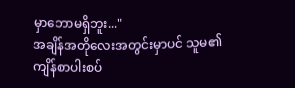မှာဘောမရှိဘူး..."
အချိန်အတိုလေးအတွင်းမှာပင် သူမ၏ကျိန်စာပါးစပ်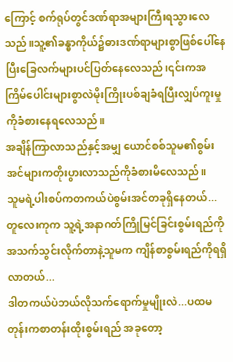ကြောင့် စက်ရုပ်တွင်ဒဏ်ရာအများကြီးရသွားလေသည်။သူ့၏ခန္ဓာကိုယ်၌ဓားဒဏ်ရာများစွာဖြစ်ပေါ်နေပြီးခြေလက်များပင်ပြတ်နေလေသည်၊၎င်းကအကြိမ်ပေါင်းများစွာလဲမိုးကြိုးပစ်ချခံရပြီးလျှပ်ကူးမှုကိုခံစားနေရလေသည်။
အချိန်ကြာလာသည်နှင့်အမျှ ယောင်စစ်သူမ၏စွမ်းအင်များကတိုးပွားလာသည်ကိုခံစားမိလေသည်။
သူမရဲ့ပါးစပ်ကတကယ်ပဲစွမ်းအင်တခုရှိနေတယ်...တူလေးကုက သူ့ရဲ့အနာဂတ်ကြိုမြင်ခြင်းစွမ်းရည်ကိုအသက်သွင်းလိုက်တာနဲ့သူမက ကျိန်စာစွမ်းရည်ကိုရရှိလာတယ်...
ဒါတကယ်ပဲဘယ်လိုသက်ရောက်မှုမျိုးလဲ...ပထမတုန်းကစာတန်းထိုးစွမ်းရည် အခုတော့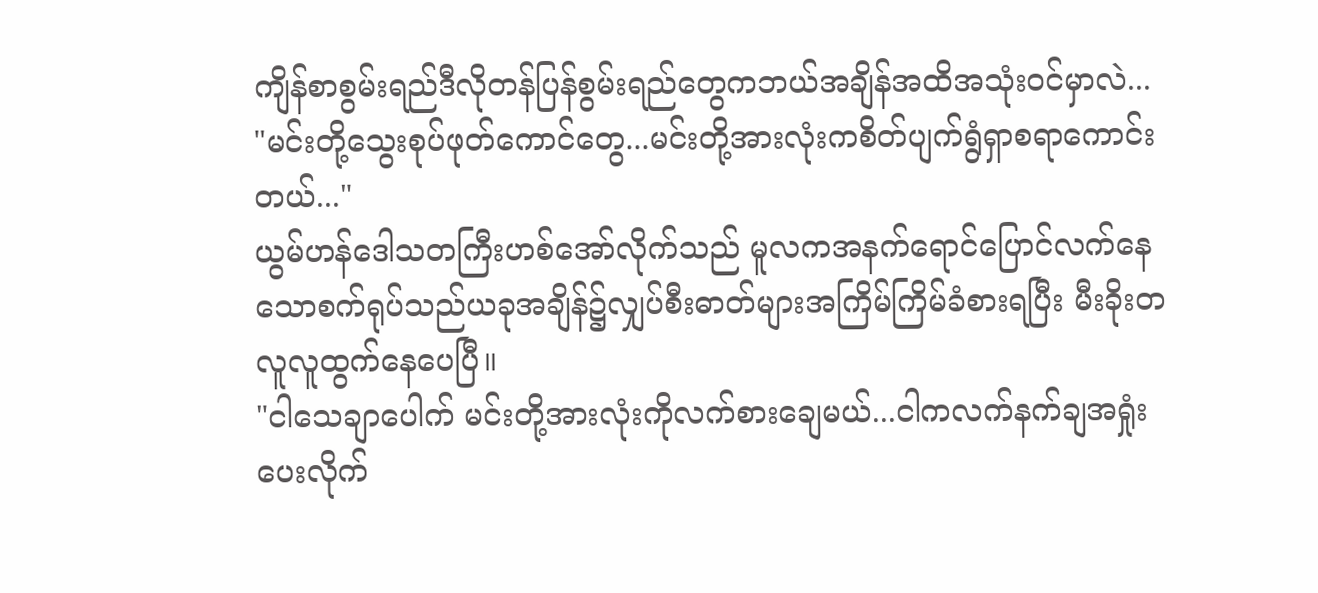ကျိန်စာစွမ်းရည်ဒီလိုတန်ပြန်စွမ်းရည်တွေကဘယ်အချိန်အထိအသုံးဝင်မှာလဲ...
"မင်းတို့သွေးစုပ်ဖုတ်ကောင်တွေ...မင်းတို့အားလုံးကစိတ်ပျက်ရွံရှာစရာကောင်းတယ်..."
ယွမ်ဟန်ဒေါသတကြီးဟစ်အော်လိုက်သည် မူလကအနက်ရောင်ပြောင်လက်နေသောစက်ရုပ်သည်ယခုအချိန်၌လျှပ်စီးဓာတ်များအကြိမ်ကြိမ်ခံစားရပြီး မီးခိုးတလူလူထွက်နေပေပြီ။
"ငါသေချာပေါက် မင်းတို့အားလုံးကိုလက်စားချေမယ်...ငါကလက်နက်ချအရှုံးပေးလိုက်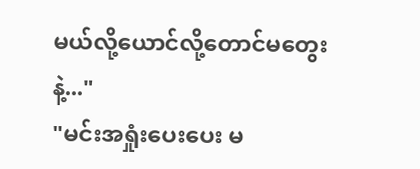မယ်လို့ယောင်လို့တောင်မတွေးနဲ့..."
"မင်းအရှုံးပေးပေး မ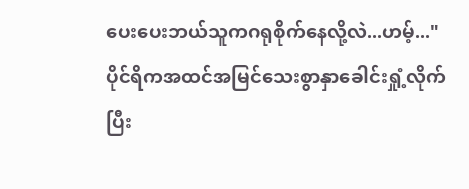ပေးပေးဘယ်သူကဂရုစိုက်နေလို့လဲ...ဟမ့်..."
ပိုင်ရိကအထင်အမြင်သေးစွာနှာခေါင်းရှုံ့လိုက်ပြီး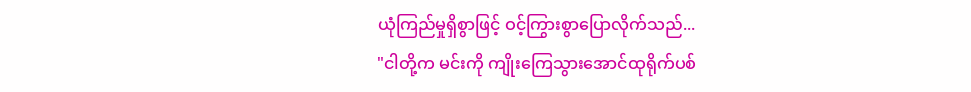ယုံကြည်မှုရှိစွာဖြင့် ဝင့်ကြွားစွာပြောလိုက်သည်...
"ငါတို့က မင်းကို ကျိုးကြေသွားအောင်ထုရိုက်ပစ်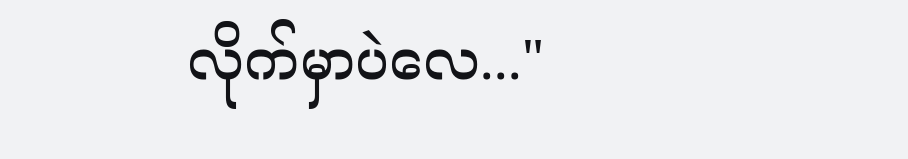လိုက်မှာပဲလေ..."